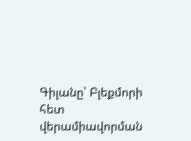Գիլանը՝ Բլեքմորի հետ վերամիավորման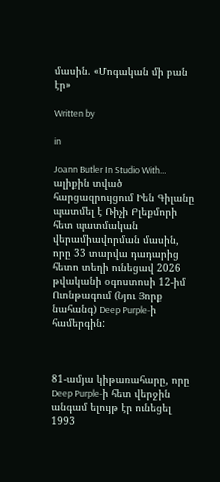մասին. «Մոգական մի բան էր»

Written by

in

Joann Butler In Studio With… ալիքին տված հարցազրույցում Իեն Գիլանը պատմել է Ռիչի Բլեքմորի հետ պատմական վերամիավորման մասին, որը 33 տարվա դադարից հետո տեղի ունեցավ 2026 թվականի օգոստոսի 12-իմ Ուոնթագում (Նյու Յորք նահանգ) Deep Purple-ի համերգին:



81-ամյա կիթառահարը, որը Deep Purple-ի հետ վերջին անգամ ելույթ էր ունեցել 1993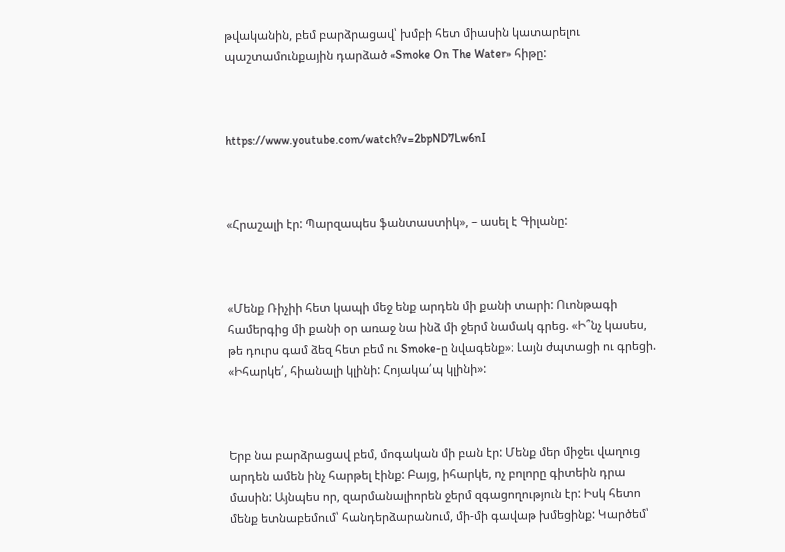թվականին, բեմ բարձրացավ՝ խմբի հետ միասին կատարելու պաշտամունքային դարձած «Smoke On The Water» հիթը:



https://www.youtube.com/watch?v=2bpND7Lw6nI



«Հրաշալի էր: Պարզապես ֆանտաստիկ», – ասել է Գիլանը:



«Մենք Ռիչիի հետ կապի մեջ ենք արդեն մի քանի տարի: Ուոնթագի համերգից մի քանի օր առաջ նա ինձ մի ջերմ նամակ գրեց. «Ի՞նչ կասես, թե դուրս գամ ձեզ հետ բեմ ու Smoke-ը նվագենք»։ Լայն ժպտացի ու գրեցի. «Իհարկե՛, հիանալի կլինի: Հոյակա՛պ կլինի»:



Երբ նա բարձրացավ բեմ, մոգական մի բան էր: Մենք մեր միջեւ վաղուց արդեն ամեն ինչ հարթել էինք: Բայց, իհարկե, ոչ բոլորը գիտեին դրա մասին: Այնպես որ, զարմանալիորեն ջերմ զգացողություն էր: Իսկ հետո մենք ետնաբեմում՝ հանդերձարանում, մի-մի գավաթ խմեցինք: Կարծեմ՝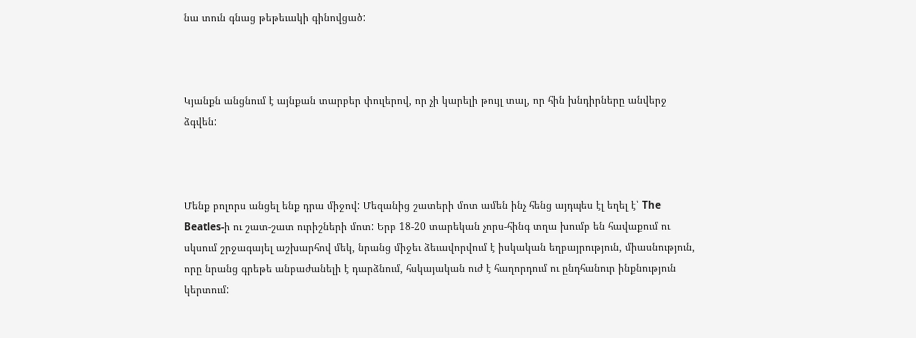նա տուն գնաց թեթեւակի գինովցած:



Կյանքն անցնում է այնքան տարբեր փուլերով, որ չի կարելի թույլ տալ, որ հին խնդիրները անվերջ ձգվեն:



Մենք բոլորս անցել ենք դրա միջով: Մեզանից շատերի մոտ ամեն ինչ հենց այդպես էլ եղել է՝ The Beatles-ի ու շատ-շատ ուրիշների մոտ: Երբ 18-20 տարեկան չորս-հինգ տղա խումբ են հավաքում ու սկսում շրջագայել աշխարհով մեկ, նրանց միջեւ ձեւավորվում է իսկական եղբայրություն, միասնություն, որը նրանց գրեթե անբաժանելի է դարձնում, հսկայական ուժ է հաղորդում ու ընդհանուր ինքնություն կերտում: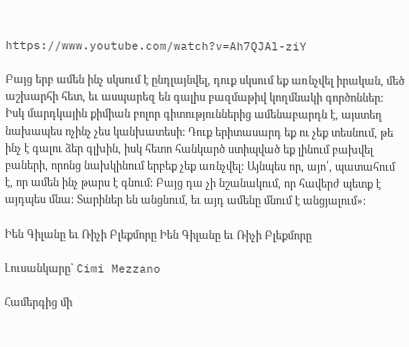https://www.youtube.com/watch?v=Ah7QJAl-ziY

Բայց երբ ամեն ինչ սկսում է ընդլայնվել, դուք սկսում եք առնչվել իրական, մեծ աշխարհի հետ, եւ ասպարեզ են գալիս բազմաթիվ կողմնակի գործոններ: Իսկ մարդկային քիմիան բոլոր գիտություններից ամենաբարդն է, այստեղ նախապես ոչինչ չես կանխատեսի: Դուք երիտասարդ եք ու չեք տեսնում, թե ինչ է գալու ձեր գլխին, իսկ հետո հանկարծ ստիպված եք լինում բախվել բաների, որոնց նախկինում երբեք չեք առնչվել: Այնպես որ, այո՛, պատահում է, որ ամեն ինչ թարս է գնում: Բայց դա չի նշանակում, որ հավերժ պետք է այդպես մնա: Տարիներ են անցնում, եւ այդ ամենը մնում է անցյալում»:

Իեն Գիլանը եւ Ռիչի Բլեքմորը Իեն Գիլանը եւ Ռիչի Բլեքմորը

Լուսանկարը` Cimi Mezzano

Համերգից մի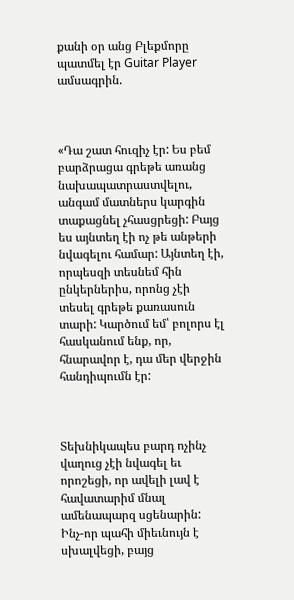քանի օր անց Բլեքմորը պատմել էր Guitar Player ամսագրին.



«Դա շատ հուզիչ էր: Ես բեմ բարձրացա գրեթե առանց նախապատրաստվելու, անգամ մատներս կարգին տաքացնել չհասցրեցի: Բայց ես այնտեղ էի ոչ թե անթերի նվագելու համար: Այնտեղ էի, որպեսզի տեսնեմ հին ընկերներիս, որոնց չէի տեսել գրեթե քառասուն տարի: Կարծում եմ՝ բոլորս էլ հասկանում ենք, որ, հնարավոր է, դա մեր վերջին հանդիպումն էր:



Տեխնիկապես բարդ ոչինչ վաղուց չէի նվագել եւ որոշեցի, որ ավելի լավ է հավատարիմ մնալ ամենապարզ սցենարին: Ինչ-որ պահի միեւնույն է սխալվեցի, բայց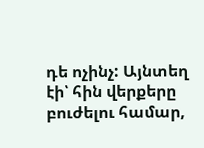դե ոչինչ: Այնտեղ էի՝ հին վերքերը բուժելու համար,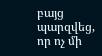բայց պարզվեց, որ ոչ մի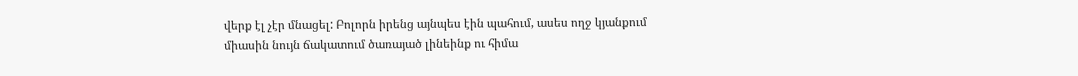վերք էլ չէր մնացել: Բոլորն իրենց այնպես էին պահում, ասես ողջ կյանքում միասին նույն ճակատում ծառայած լինեինք ու հիմա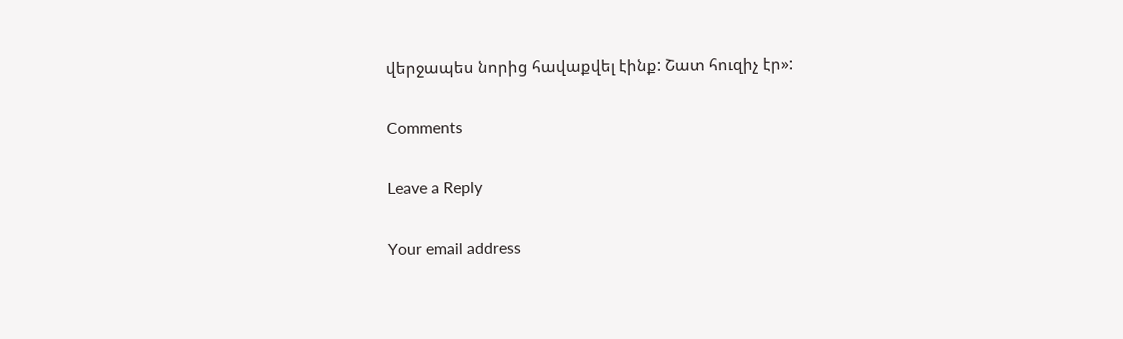վերջապես նորից հավաքվել էինք: Շատ հուզիչ էր»:

Comments

Leave a Reply

Your email address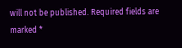will not be published. Required fields are marked *